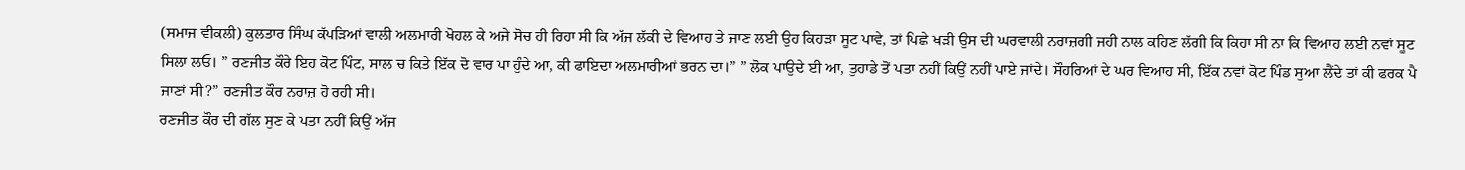(ਸਮਾਜ ਵੀਕਲੀ) ਕੁਲਤਾਰ ਸਿੰਘ ਕੱਪੜਿਆਂ ਵਾਲੀ ਅਲਮਾਰੀ ਖੋਹਲ ਕੇ ਅਜੇ ਸੋਚ ਹੀ ਰਿਹਾ ਸੀ ਕਿ ਅੱਜ ਲੱਕੀ ਦੇ ਵਿਆਹ ਤੇ ਜਾਣ ਲਈ ਉਹ ਕਿਹੜਾ ਸੂਟ ਪਾਵੇ, ਤਾਂ ਪਿਛੇ ਖੜੀ ਉਸ ਦੀ ਘਰਵਾਲੀ ਨਰਾਜ਼ਗੀ ਜਹੀ ਨਾਲ ਕਹਿਣ ਲੱਗੀ ਕਿ ਕਿਹਾ ਸੀ ਨਾ ਕਿ ਵਿਆਹ ਲਈ ਨਵਾਂ ਸੂਟ ਸਿਲਾ ਲਓ। ” ਰਣਜੀਤ ਕੌਰੇ ਇਹ ਕੋਟ ਪਿੰਟ, ਸਾਲ ਚ ਕਿਤੇ ਇੱਕ ਦੋ ਵਾਰ ਪਾ ਹੁੰਦੇ ਆ, ਕੀ ਫਾਇਦਾ ਅਲਮਾਰੀਆਂ ਭਰਨ ਦਾ।” ” ਲੋਕ ਪਾਉਦੇ ਈ ਆ, ਤੁਹਾਡੇ ਤੋਂ ਪਤਾ ਨਹੀਂ ਕਿਉਂ ਨਹੀਂ ਪਾਏ ਜਾਂਦੇ। ਸੌਹਰਿਆਂ ਦੇ ਘਰ ਵਿਆਹ ਸੀ, ਇੱਕ ਨਵਾਂ ਕੋਟ ਪਿੰਡ ਸੁਆ ਲੈਂਦੇ ਤਾਂ ਕੀ ਫਰਕ ਪੈ ਜਾਣਾਂ ਸੀ?” ਰਣਜੀਤ ਕੌਰ ਨਰਾਜ਼ ਹੋ ਰਹੀ ਸੀ।
ਰਣਜੀਤ ਕੌਰ ਦੀ ਗੱਲ ਸੁਣ ਕੇ ਪਤਾ ਨਹੀਂ ਕਿਉਂ ਅੱਜ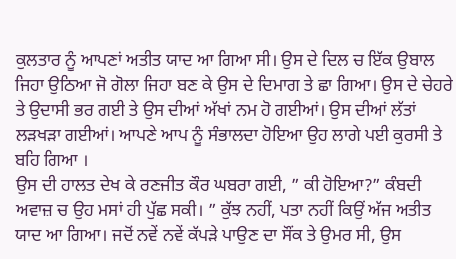ਕੁਲਤਾਰ ਨੂੰ ਆਪਣਾਂ ਅਤੀਤ ਯਾਦ ਆ ਗਿਆ ਸੀ। ਉਸ ਦੇ ਦਿਲ ਚ ਇੱਕ ਉਬਾਲ ਜਿਹਾ ਉਠਿਆ ਜੋ ਗੋਲਾ ਜਿਹਾ ਬਣ ਕੇ ਉਸ ਦੇ ਦਿਮਾਗ ਤੇ ਛਾ ਗਿਆ। ਉਸ ਦੇ ਚੇਹਰੇ ਤੇ ਉਦਾਸੀ ਭਰ ਗਈ ਤੇ ਉਸ ਦੀਆਂ ਅੱਖਾਂ ਨਮ ਹੋ ਗਈਆਂ। ਉਸ ਦੀਆਂ ਲੱਤਾਂ ਲੜਖੜਾ ਗਈਆਂ। ਆਪਣੇ ਆਪ ਨੂੰ ਸੰਭਾਲਦਾ ਹੋਇਆ ਉਹ ਲਾਗੇ ਪਈ ਕੁਰਸੀ ਤੇ ਬਹਿ ਗਿਆ ।
ਉਸ ਦੀ ਹਾਲਤ ਦੇਖ ਕੇ ਰਣਜੀਤ ਕੌਰ ਘਬਰਾ ਗਈ, ” ਕੀ ਹੋਇਆ?” ਕੰਬਦੀ ਅਵਾਜ਼ ਚ ਉਹ ਮਸਾਂ ਹੀ ਪੁੱਛ ਸਕੀ। ” ਕੁੱਝ ਨਹੀਂ, ਪਤਾ ਨਹੀਂ ਕਿਉਂ ਅੱਜ ਅਤੀਤ ਯਾਦ ਆ ਗਿਆ। ਜਦੋਂ ਨਵੇਂ ਨਵੇਂ ਕੱਪੜੇ ਪਾਉਣ ਦਾ ਸੌਂਕ ਤੇ ਉਮਰ ਸੀ, ਉਸ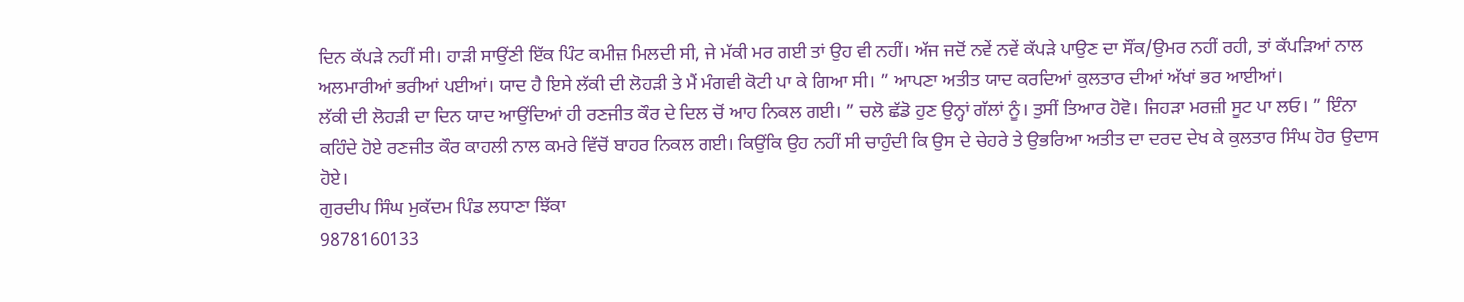ਦਿਨ ਕੱਪੜੇ ਨਹੀਂ ਸੀ। ਹਾੜੀ ਸਾਉਂਣੀ ਇੱਕ ਪਿੰਟ ਕਮੀਜ਼ ਮਿਲਦੀ ਸੀ, ਜੇ ਮੱਕੀ ਮਰ ਗਈ ਤਾਂ ਉਹ ਵੀ ਨਹੀਂ। ਅੱਜ ਜਦੋਂ ਨਵੇਂ ਨਵੇਂ ਕੱਪੜੇ ਪਾਉਣ ਦਾ ਸੌਂਕ/ਉਮਰ ਨਹੀਂ ਰਹੀ, ਤਾਂ ਕੱਪੜਿਆਂ ਨਾਲ ਅਲਮਾਰੀਆਂ ਭਰੀਆਂ ਪਈਆਂ। ਯਾਦ ਹੈ ਇਸੇ ਲੱਕੀ ਦੀ ਲੋਹੜੀ ਤੇ ਮੈਂ ਮੰਗਵੀ ਕੋਟੀ ਪਾ ਕੇ ਗਿਆ ਸੀ। ” ਆਪਣਾ ਅਤੀਤ ਯਾਦ ਕਰਦਿਆਂ ਕੁਲਤਾਰ ਦੀਆਂ ਅੱਖਾਂ ਭਰ ਆਈਆਂ।
ਲੱਕੀ ਦੀ ਲੋਹੜੀ ਦਾ ਦਿਨ ਯਾਦ ਆਉਂਦਿਆਂ ਹੀ ਰਣਜੀਤ ਕੌਰ ਦੇ ਦਿਲ ਚੋਂ ਆਹ ਨਿਕਲ ਗਈ। ” ਚਲੋ ਛੱਡੋ ਹੁਣ ਉਨ੍ਹਾਂ ਗੱਲਾਂ ਨੂੰ। ਤੁਸੀਂ ਤਿਆਰ ਹੋਵੋ। ਜਿਹੜਾ ਮਰਜ਼ੀ ਸੂਟ ਪਾ ਲਓ। ” ਇੰਨਾ ਕਹਿੰਦੇ ਹੋਏ ਰਣਜੀਤ ਕੌਰ ਕਾਹਲੀ ਨਾਲ ਕਮਰੇ ਵਿੱਚੋਂ ਬਾਹਰ ਨਿਕਲ ਗਈ। ਕਿਉਂਕਿ ਉਹ ਨਹੀਂ ਸੀ ਚਾਹੁੰਦੀ ਕਿ ਉਸ ਦੇ ਚੇਹਰੇ ਤੇ ਉਭਰਿਆ ਅਤੀਤ ਦਾ ਦਰਦ ਦੇਖ ਕੇ ਕੁਲਤਾਰ ਸਿੰਘ ਹੋਰ ਉਦਾਸ ਹੋਏ।
ਗੁਰਦੀਪ ਸਿੰਘ ਮੁਕੱਦਮ ਪਿੰਡ ਲਧਾਣਾ ਝਿੱਕਾ
9878160133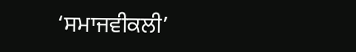‘ਸਮਾਜਵੀਕਲੀ’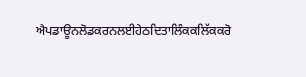ਐਪਡਾਊਨਲੋਡਕਰਨਲਈਹੇਠਦਿਤਾਲਿੰਕਕਲਿੱਕਕਰੋ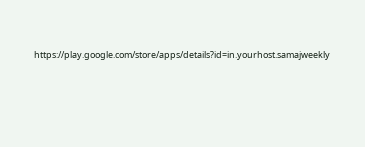https://play.google.com/store/apps/details?id=in.yourhost.samajweekly